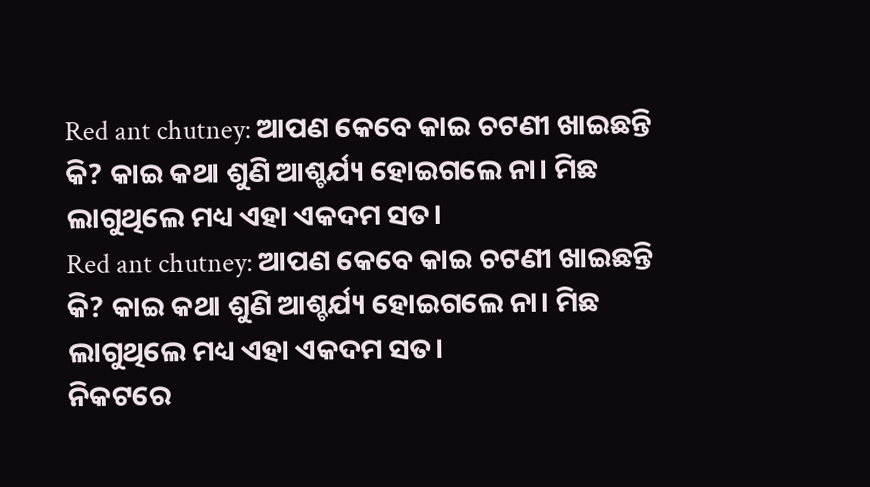Red ant chutney: ଆପଣ କେବେ କାଇ ଚଟଣୀ ଖାଇଛନ୍ତି କି? କାଇ କଥା ଶୁଣି ଆଶ୍ଚର୍ଯ୍ୟ ହୋଇଗଲେ ନା। ମିଛ ଲାଗୁଥିଲେ ମଧ୍ୟ ଏହା ଏକଦମ ସତ।
Red ant chutney: ଆପଣ କେବେ କାଇ ଚଟଣୀ ଖାଇଛନ୍ତି କି? କାଇ କଥା ଶୁଣି ଆଶ୍ଚର୍ଯ୍ୟ ହୋଇଗଲେ ନା। ମିଛ ଲାଗୁଥିଲେ ମଧ୍ୟ ଏହା ଏକଦମ ସତ।
ନିକଟରେ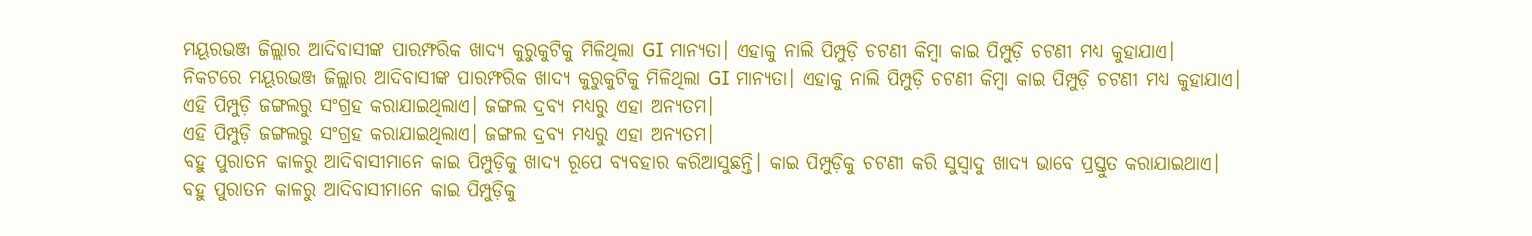ମୟୂରଭଞ୍ଜ ଜିଲ୍ଲାର ଆଦିବାସୀଙ୍କ ପାରମ୍ଫରିକ ଖାଦ୍ୟ କୁରୁକୁଟିକୁ ମିଳିଥିଲା GI ମାନ୍ୟତା। ଏହାକୁ ନାଲି ପିମ୍ପୁଡ଼ି ଚଟଣୀ କିମ୍ବା କାଇ ପିମ୍ପୁଡ଼ି ଚଟଣୀ ମଧ୍ୟ କୁହାଯାଏ।
ନିକଟରେ ମୟୂରଭଞ୍ଜ ଜିଲ୍ଲାର ଆଦିବାସୀଙ୍କ ପାରମ୍ଫରିକ ଖାଦ୍ୟ କୁରୁକୁଟିକୁ ମିଳିଥିଲା GI ମାନ୍ୟତା। ଏହାକୁ ନାଲି ପିମ୍ପୁଡ଼ି ଚଟଣୀ କିମ୍ବା କାଇ ପିମ୍ପୁଡ଼ି ଚଟଣୀ ମଧ୍ୟ କୁହାଯାଏ।
ଏହି ପିମ୍ପୁଡ଼ି ଜଙ୍ଗଲରୁ ସଂଗ୍ରହ କରାଯାଇଥିଲାଏ। ଜଙ୍ଗଲ ଦ୍ରବ୍ୟ ମଧ୍ୟରୁ ଏହା ଅନ୍ୟତମ।
ଏହି ପିମ୍ପୁଡ଼ି ଜଙ୍ଗଲରୁ ସଂଗ୍ରହ କରାଯାଇଥିଲାଏ। ଜଙ୍ଗଲ ଦ୍ରବ୍ୟ ମଧ୍ୟରୁ ଏହା ଅନ୍ୟତମ।
ବହୁ ପୁରାତନ କାଳରୁ ଆଦିବାସୀମାନେ କାଇ ପିମ୍ପୁଡ଼ିକୁ ଖାଦ୍ୟ ରୂପେ ବ୍ୟବହାର କରିଆସୁଛନ୍ତି। କାଇ ପିମ୍ପୁଡ଼ିକୁ ଚଟଣୀ କରି ସୁସ୍ବାଦୁ ଖାଦ୍ୟ ଭାବେ ପ୍ରସ୍ତୁତ କରାଯାଇଥାଏ।
ବହୁ ପୁରାତନ କାଳରୁ ଆଦିବାସୀମାନେ କାଇ ପିମ୍ପୁଡ଼ିକୁ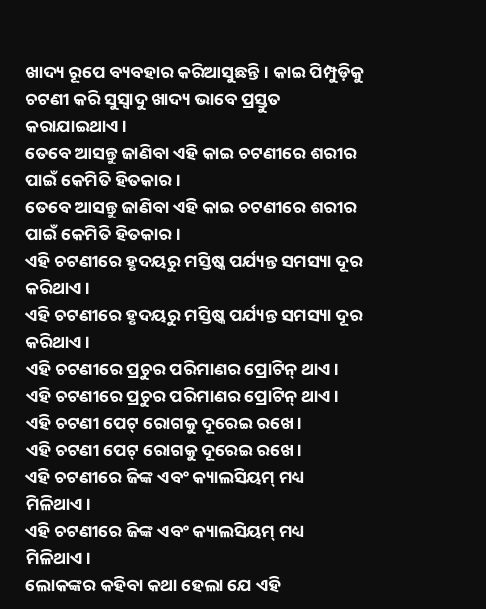ଖାଦ୍ୟ ରୂପେ ବ୍ୟବହାର କରିଆସୁଛନ୍ତି। କାଇ ପିମ୍ପୁଡ଼ିକୁ ଚଟଣୀ କରି ସୁସ୍ବାଦୁ ଖାଦ୍ୟ ଭାବେ ପ୍ରସ୍ତୁତ କରାଯାଇଥାଏ।
ତେବେ ଆସନ୍ତୁ ଜାଣିବା ଏହି କାଇ ଚଟଣୀରେ ଶରୀର ପାଇଁ କେମିତି ହିତକାର।
ତେବେ ଆସନ୍ତୁ ଜାଣିବା ଏହି କାଇ ଚଟଣୀରେ ଶରୀର ପାଇଁ କେମିତି ହିତକାର।
ଏହି ଚଟଣୀରେ ହୃଦୟରୁ ମସ୍ତିଷ୍କ ପର୍ଯ୍ୟନ୍ତ ସମସ୍ୟା ଦୂର କରିଥାଏ।
ଏହି ଚଟଣୀରେ ହୃଦୟରୁ ମସ୍ତିଷ୍କ ପର୍ଯ୍ୟନ୍ତ ସମସ୍ୟା ଦୂର କରିଥାଏ।
ଏହି ଚଟଣୀରେ ପ୍ରଚୁର ପରିମାଣର ପ୍ରୋଟିନ୍ ଥାଏ।
ଏହି ଚଟଣୀରେ ପ୍ରଚୁର ପରିମାଣର ପ୍ରୋଟିନ୍ ଥାଏ।
ଏହି ଚଟଣୀ ପେଟ୍ ରୋଗକୁ ଦୂରେଇ ରଖେ।
ଏହି ଚଟଣୀ ପେଟ୍ ରୋଗକୁ ଦୂରେଇ ରଖେ।
ଏହି ଚଟଣୀରେ ଜିଙ୍କ ଏବଂ କ୍ୟାଲସିୟମ୍ ମଧ୍ୟ ମିଳିଥାଏ।
ଏହି ଚଟଣୀରେ ଜିଙ୍କ ଏବଂ କ୍ୟାଲସିୟମ୍ ମଧ୍ୟ ମିଳିଥାଏ।
ଲୋକଙ୍କର କହିବା କଥା ହେଲା ଯେ ଏହି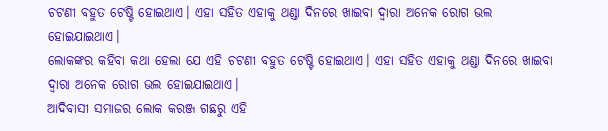ଚଟଣୀ ବହୁତ ଟେଷ୍ଟି ହୋଇଥାଏ। ଏହା ସହିତ ଏହାକୁ ଥଣ୍ଡା ଦିନରେ ଖାଇବା ଦ୍ବାରା ଅନେକ ରୋଗ ଭଲ ହୋଇଯାଇଥାଏ।
ଲୋକଙ୍କର କହିବା କଥା ହେଲା ଯେ ଏହି ଚଟଣୀ ବହୁତ ଟେଷ୍ଟି ହୋଇଥାଏ। ଏହା ସହିତ ଏହାକୁ ଥଣ୍ଡା ଦିନରେ ଖାଇବା ଦ୍ବାରା ଅନେକ ରୋଗ ଭଲ ହୋଇଯାଇଥାଏ।
ଆଦିବାସୀ ସମାଜର ଲୋକ କରଞ୍ଜ ଗଛରୁ ଏହି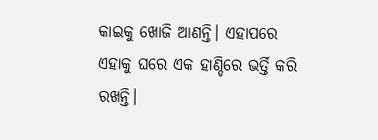କାଇକୁ ଖୋଜି ଆଣନ୍ତି। ଏହାପରେ ଏହାକୁ ଘରେ ଏକ ହାଣ୍ଡିରେ ଭର୍ତ୍ତି କରି ରଖନ୍ତି।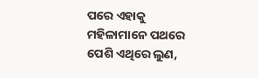ପରେ ଏହାକୁ ମହିଳାମାନେ ପଥରେ ପେଶି ଏଥିରେ ଲୁଣ,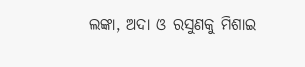ଲଙ୍କା, ଅଦା ଓ ରସୁଣକୁ ମିଶାଇ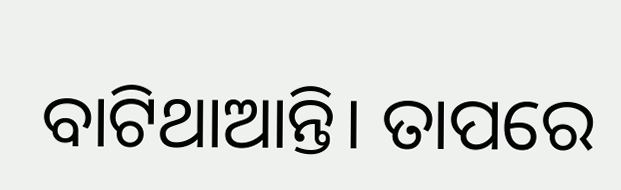ବାଟିଥାଆନ୍ତି। ତାପରେ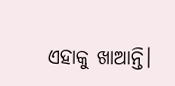ଏହାକୁ ଖାଆନ୍ତି।